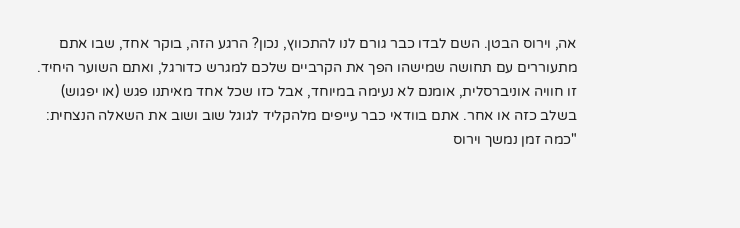אה, וירוס הבטן. השם לבדו כבר גורם לנו להתכווץ, נכון? הרגע הזה, בוקר אחד, שבו אתם מתעוררים עם תחושה שמישהו הפך את הקרביים שלכם למגרש כדורגל, ואתם השוער היחיד. זו חוויה אוניברסלית, אומנם לא נעימה במיוחד, אבל כזו שכל אחד מאיתנו פגש (או יפגוש) בשלב כזה או אחר. אתם בוודאי כבר עייפים מלהקליד לגוגל שוב ושוב את השאלה הנצחית: "כמה זמן נמשך וירוס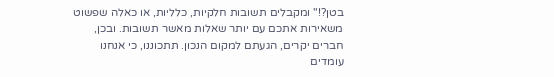בטן?!" ומקבלים תשובות חלקיות, כלליות, או כאלה שפשוט משאירות אתכם עם יותר שאלות מאשר תשובות. ובכן, חברים יקרים, הגעתם למקום הנכון. תתכוננו, כי אנחנו עומדים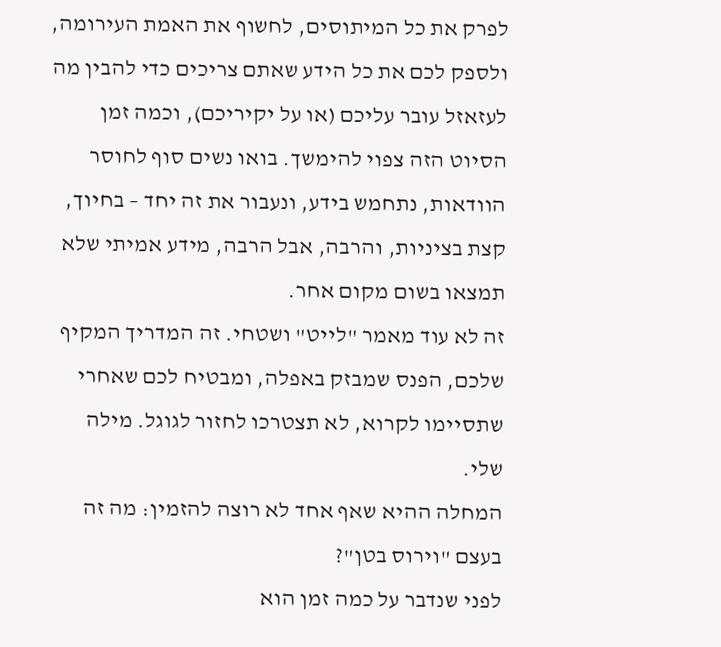לפרק את כל המיתוסים, לחשוף את האמת העירומה, ולספק לכם את כל הידע שאתם צריכים כדי להבין מה לעזאזל עובר עליכם (או על יקיריכם), וכמה זמן הסיוט הזה צפוי להימשך. בואו נשים סוף לחוסר הוודאות, נתחמש בידע, ונעבור את זה יחד – בחיוך, קצת בציניות, והרבה, אבל הרבה, מידע אמיתי שלא תמצאו בשום מקום אחר.
זה לא עוד מאמר "לייט" ושטחי. זה המדריך המקיף שלכם, הפנס שמבזק באפלה, ומבטיח לכם שאחרי שתסיימו לקרוא, לא תצטרכו לחזור לגוגל. מילה שלי.
המחלה ההיא שאף אחד לא רוצה להזמין: מה זה בעצם "וירוס בטן"?
לפני שנדבר על כמה זמן הוא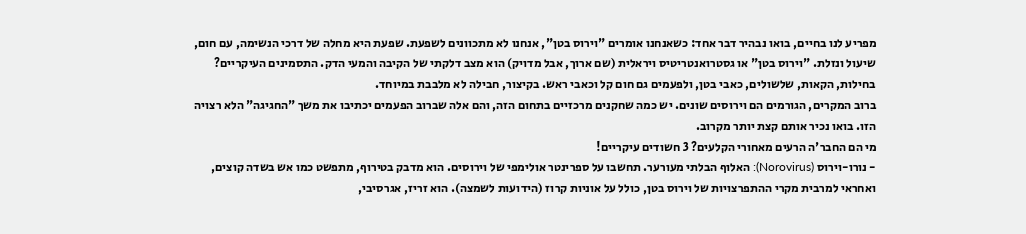מפריע לנו בחיים, בואו נבהיר דבר אחד: כשאנחנו אומרים "וירוס בטן", אנחנו לא מתכוונים לשפעת. שפעת היא מחלה של דרכי הנשימה, עם חום, שיעול ונזלת. "וירוס בטן" או גסטרואנטריטיס ויראלית (שם ארוך, אבל מדויק) הוא מצב דלקתי של הקיבה והמעי הדק. התסמינים העיקריים? בחילות, הקאות, שלשולים, כאבי בטן, ולפעמים גם חום קל וכאבי ראש. בקיצור, חבילה לא מלבבת במיוחד.
ברוב המקרים, הגורמים הם וירוסים שונים. יש כמה שחקנים מרכזיים בתחום הזה, והם אלה שברוב הפעמים יכתיבו את משך "החגיגה" הלא רצויה הזו. בואו נכיר אותם קצת יותר מקרוב.
מי הם החבר'ה הרעים מאחורי הקלעים? 3 חשודים עיקריים!
- נורו-וירוס (Norovirus): האלוף הבלתי מעורער. תחשבו על ספרינטר אולימפי של וירוסים. הוא מדבק בטירוף, מתפשט כמו אש בשדה קוצים, ואחראי למרבית מקרי ההתפרצויות של וירוס בטן, כולל על אוניות קרוז (הידועות לשמצה). הוא זריז, אגרסיבי,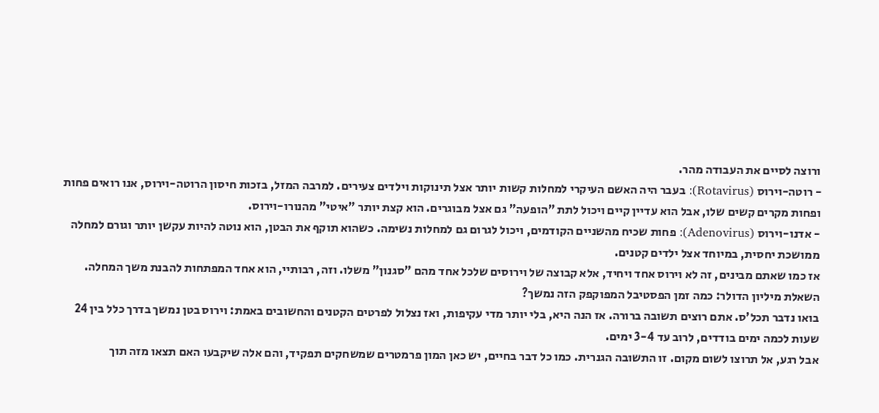ורוצה לסיים את העבודה מהר.
- רוטה-וירוס (Rotavirus): בעבר היה האשם העיקרי למחלות קשות יותר אצל תינוקות וילדים צעירים. למרבה המזל, בזכות חיסון הרוטה-וירוס, אנו רואים פחות ופחות מקרים קשים שלו, אבל הוא עדיין קיים ויכול לתת "הופעה" גם אצל מבוגרים. הוא קצת יותר "איטי" מהנורו-וירוס.
- אדנו-וירוס (Adenovirus): פחות שכיח מהשניים הקודמים, ויכול לגרום גם למחלות נשימה. כשהוא תוקף את הבטן, הוא נוטה להיות עקשן יותר וגורם למחלה ממושכת יחסית, במיוחד אצל ילדים קטנים.
אז כמו שאתם מבינים, זה לא וירוס אחד ויחיד, אלא קבוצה של וירוסים שלכל אחד מהם "סגנון" משלו. וזה, רבותיי, הוא אחד המפתחות להבנת משך המחלה.
השאלת מיליון הדולר: כמה זמן הפסטיבל המפוקפק הזה נמשך?
בואו נדבר תכל'ס. אתם רוצים תשובה ברורה. אז הנה היא, בלי יותר מדי עקיפות, ואז נצלול לפרטים הקטנים והחשובים באמת: וירוס בטן נמשך בדרך כלל בין 24 שעות לכמה ימים בודדים, לרוב עד 3-4 ימים.
אבל רגע, אל תרוצו לשום מקום. זו התשובה הגנרית. כמו כל דבר בחיים, יש כאן המון פרמטרים שמשחקים תפקיד, והם אלה שיקבעו האם תצאו מזה תוך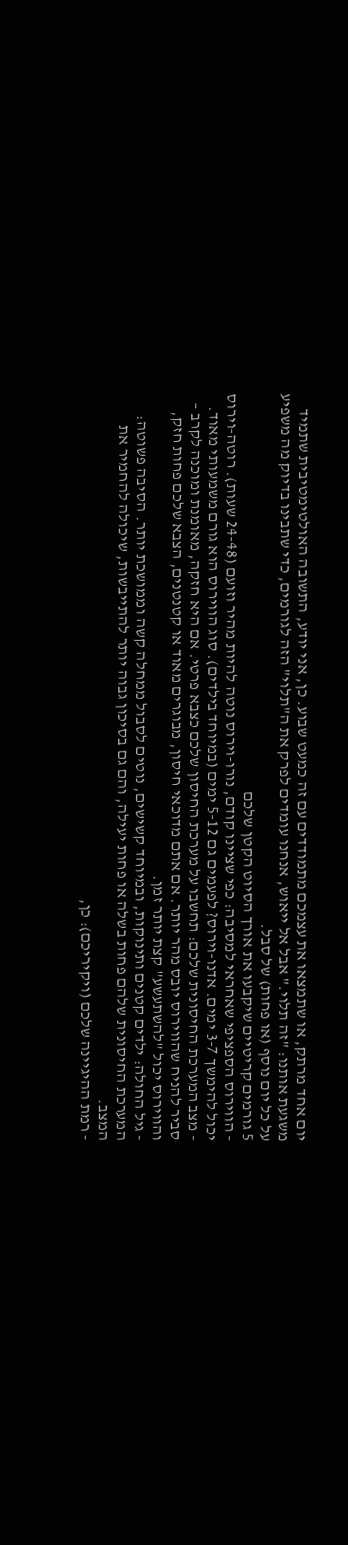יום אחד מרתק, או שתמצאו את עצמכם מתמודדים עם זה כמעט שבוע. כן, אני יודע, התשובה האולטימטיבית שתמיד משגעת אותנו: "זה תלוי." אבל אל ייאוש, אנחנו עומדים לפרק את ה"תלוי" הזה לגורמים, כדי שתבינו בדיוק מה משפיע על כל יום נוסף (או פחות) של סבל.
5 גורמים קריטיים שיקבעו את אורך הסיוט הקטן שלכם
- הווירוס הספציפי שאחראי למסיבה: כפי שציינו קודם, נורו-וירוס נוטה להיות מהיר וזועם (24-48 שעות). רוטה-וירוס יכול להימשך 3-7 ימים. אדנו-וירוס? לפעמים גם 5-12 ימים (במיוחד בילדים). סוג הווירוס הוא גורם משמעותי מאוד.
- מצב המערכת החיסונית שלכם: תחשבו על מערכת החיסון שלכם כצבא פרטי. אם היא חזקה, מאומנת ומוכנה לקרב – סביר להניח שהווירוס יובס מהר יותר. אם אתם מדוכאי חיסון, מבוגרים מאוד או קטנטנים, הצבא שלכם פחות חזק, והווירוס יכול "להשתעשע" קצת יותר זמן.
- גיל החולה: ילדים קטנים ותינוקות, ובמיוחד קשישים, נוטים לסבול ממחלה קשה וממושכת יותר. הסיבה פשוטה: המערכת החיסונית שלהם פחות בשלה או פחות יעילה, והם גם בסיכון גבוה יותר להתייבשות, שיכולה להחמיר את המצב.
- רמת ההיגיינה שלכם (ויקיריכם): כן,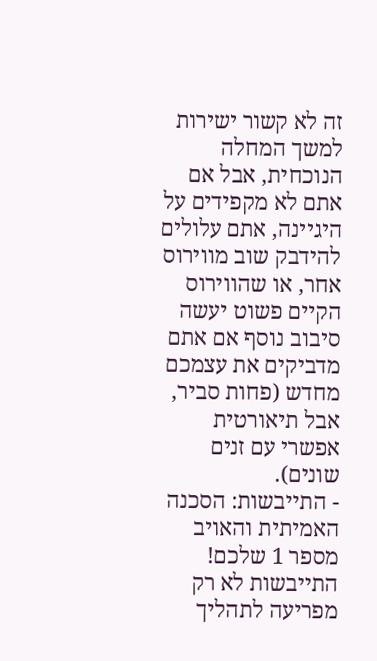זה לא קשור ישירות למשך המחלה הנוכחית, אבל אם אתם לא מקפידים על היגיינה, אתם עלולים להידבק שוב מווירוס אחר, או שהווירוס הקיים פשוט יעשה סיבוב נוסף אם אתם מדביקים את עצמכם מחדש (פחות סביר, אבל תיאורטית אפשרי עם זנים שונים).
- התייבשות: הסכנה האמיתית והאויב מספר 1 שלכם! התייבשות לא רק מפריעה לתהליך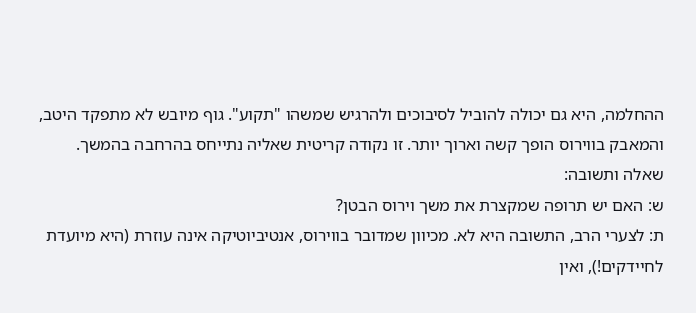ההחלמה, היא גם יכולה להוביל לסיבוכים ולהרגיש שמשהו "תקוע". גוף מיובש לא מתפקד היטב, והמאבק בווירוס הופך קשה וארוך יותר. זו נקודה קריטית שאליה נתייחס בהרחבה בהמשך.
שאלה ותשובה:
ש: האם יש תרופה שמקצרת את משך וירוס הבטן?
ת: לצערי הרב, התשובה היא לא. מכיוון שמדובר בווירוס, אנטיביוטיקה אינה עוזרת (היא מיועדת לחיידקים!), ואין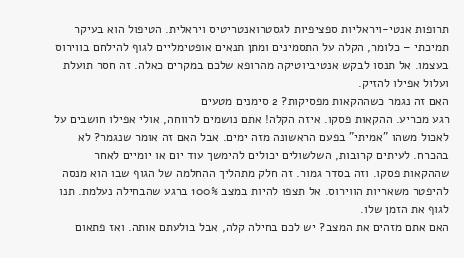תרופות אנטי-ויראליות ספציפיות לגסטרואנטריטיס ויראלית. הטיפול הוא בעיקר תמיכתי – כלומר, הקלה על התסמינים ומתן תנאים אופטימליים לגוף להילחם בווירוס בעצמו. אל תנסו לבקש אנטיביוטיקה מהרופא שלכם במקרים כאלה. זה חסר תועלת ועלול אפילו להזיק.
האם זה נגמר כשההקאות מפסיקות? 2 סימנים מטעים
רגע מכריע. ההקאות פסקו. איזה הקלה! אתם נושמים לרווחה, אולי אפילו חושבים על לאכול משהו "אמיתי" בפעם הראשונה מזה ימים. אבל האם זה אומר שנגמר? לא בהכרח. לעיתים קרובות, השלשולים יכולים להימשך עוד יום או יומיים לאחר שההקאות פסקו. וזה בסדר גמור. זה חלק מתהליך ההחלמה של הגוף שבו הוא מנסה להיפטר משאריות הווירוס. אל תצפו להיות במצב 100% ברגע שהבחילה נעלמת. תנו לגוף את הזמן שלו.
האם אתם מזהים את המצב? יש לכם בחילה קלה, אבל בולעתם אותה. ואז פתאום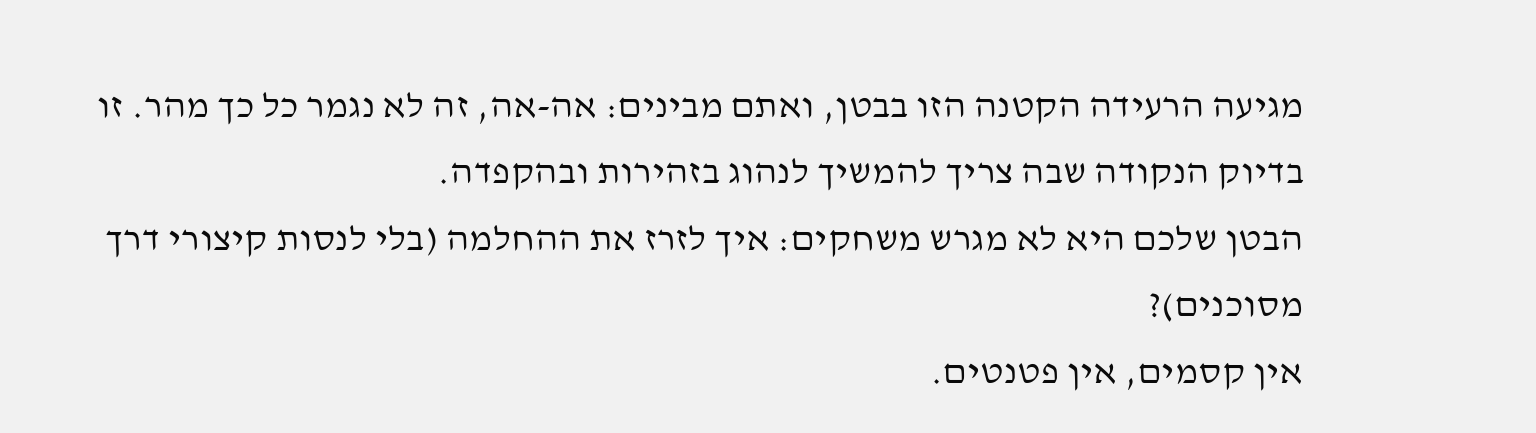מגיעה הרעידה הקטנה הזו בבטן, ואתם מבינים: אה-אה, זה לא נגמר כל כך מהר. זו בדיוק הנקודה שבה צריך להמשיך לנהוג בזהירות ובהקפדה.
הבטן שלכם היא לא מגרש משחקים: איך לזרז את ההחלמה (בלי לנסות קיצורי דרך מסוכנים)?
אין קסמים, אין פטנטים.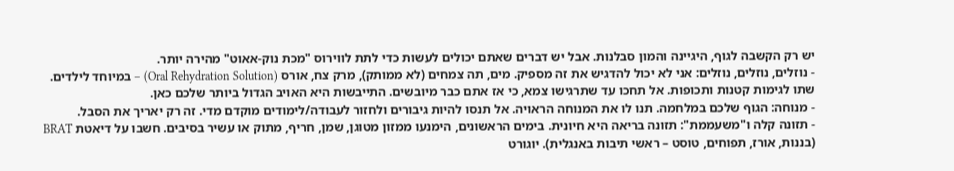יש רק הקשבה לגוף, היגיינה והמון סבלנות. אבל יש דברים שאתם יכולים לעשות כדי לתת לווירוס "מכת נוק-אאוט" מהירה יותר.
- נוזלים, נוזלים, נוזלים: אני לא יכול להדגיש את זה מספיק. מים, תה צמחים (לא ממותק), מרק צח, אורס (Oral Rehydration Solution) – במיוחד לילדים. שתו לגימות קטנות ותכופות. אל תחכו עד שתרגישו צמא, כי אז אתם כבר מיובשים. התייבשות היא האויב הגדול ביותר שלכם כאן.
- מנוחה: הגוף שלכם במלחמה. תנו לו את המנוחה הראויה. אל תנסו להיות גיבורים ולחזור לעבודה/לימודים מוקדם מדי. זה רק יאריך את הסבל.
- תזונה קלה ו"משעממת": תזונה בריאה היא חיונית. בימים הראשונים, הימנעו ממזון מטוגן, שמן, חריף, מתוק או עשיר בסיבים. חשבו על דיאטת BRAT (בננות, אורז, תפוחים, טוסט – ראשי תיבות באנגלית). יוגורט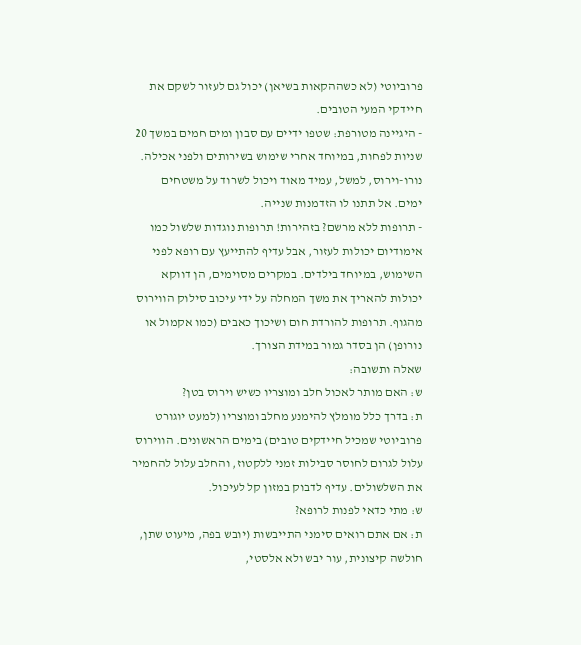פרוביוטי (לא כשההקאות בשיאן) יכול גם לעזור לשקם את חיידקי המעי הטובים.
- היגיינה מטורפת: שטפו ידיים עם סבון ומים חמים במשך 20 שניות לפחות, במיוחד אחרי שימוש בשירותים ולפני אכילה. נורו-וירוס, למשל, עמיד מאוד ויכול לשרוד על משטחים ימים. אל תתנו לו הזדמנות שנייה.
- תרופות ללא מרשם? בזהירות! תרופות נוגדות שלשול כמו אימודיום יכולות לעזור, אבל עדיף להתייעץ עם רופא לפני השימוש, במיוחד בילדים. במקרים מסוימים, הן דווקא יכולות להאריך את משך המחלה על ידי עיכוב סילוק הווירוס מהגוף. תרופות להורדת חום ושיכוך כאבים (כמו אקמול או נורופן) הן בסדר גמור במידת הצורך.
שאלה ותשובה:
ש: האם מותר לאכול חלב ומוצריו כשיש וירוס בטן?
ת: בדרך כלל מומלץ להימנע מחלב ומוצריו (למעט יוגורט פרוביוטי שמכיל חיידקים טובים) בימים הראשונים. הווירוס עלול לגרום לחוסר סבילות זמני ללקטוז, והחלב עלול להחמיר את השלשולים. עדיף לדבוק במזון קל לעיכול.
ש: מתי כדאי לפנות לרופא?
ת: אם אתם רואים סימני התייבשות (יובש בפה, מיעוט שתן, חולשה קיצונית, עור יבש ולא אלסטי,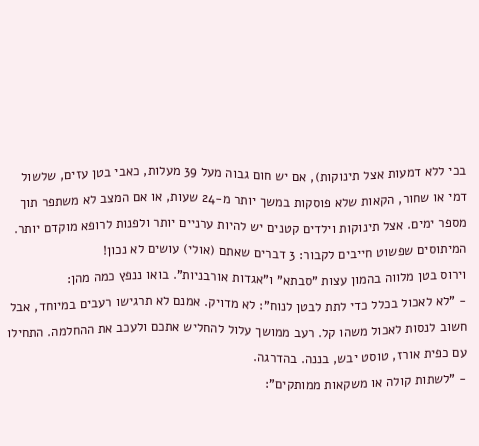בכי ללא דמעות אצל תינוקות), אם יש חום גבוה מעל 39 מעלות, כאבי בטן עזים, שלשול דמי או שחור, הקאות שלא פוסקות במשך יותר מ-24 שעות, או אם המצב לא משתפר תוך מספר ימים. אצל תינוקות וילדים קטנים יש להיות ערניים יותר ולפנות לרופא מוקדם יותר.
המיתוסים שפשוט חייבים לקבור: 3 דברים שאתם (אולי) עושים לא נכון!
וירוס בטן מלווה בהמון עצות "סבתא" ו"אגדות אורבניות". בואו ננפץ כמה מהן:
- "לא לאכול בכלל כדי לתת לבטן לנוח": לא מדויק. אמנם לא תרגישו רעבים במיוחד, אבל חשוב לנסות לאכול משהו קל. רעב ממושך עלול להחליש אתכם ולעכב את ההחלמה. התחילו עם כפית אורז, טוסט יבש, בננה. בהדרגה.
- "לשתות קולה או משקאות ממותקים":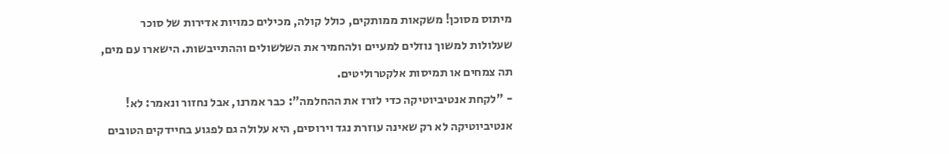מיתוס מסוכן! משקאות ממותקים, כולל קולה, מכילים כמויות אדירות של סוכר שעלולות למשוך נוזלים למעיים ולהחמיר את השלשולים וההתייבשות. הישארו עם מים, תה צמחים או תמיסות אלקטרוליטים.
- "לקחת אנטיביוטיקה כדי לזרז את ההחלמה": כבר אמרנו, אבל נחזור ונאמר: לא! אנטיביוטיקה לא רק שאינה עוזרת נגד וירוסים, היא עלולה גם לפגוע בחיידקים הטובים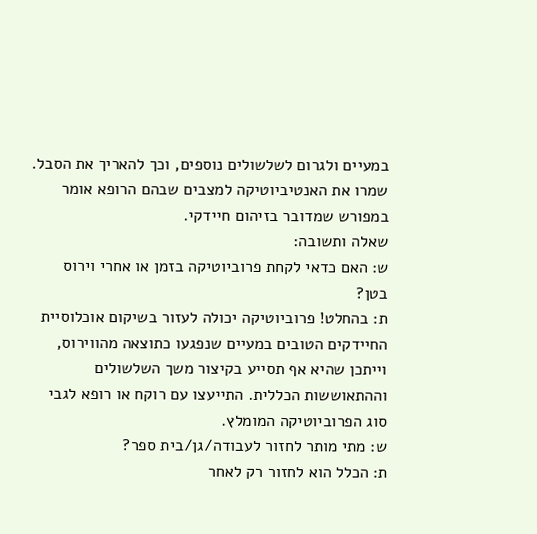במעיים ולגרום לשלשולים נוספים, וכך להאריך את הסבל. שמרו את האנטיביוטיקה למצבים שבהם הרופא אומר במפורש שמדובר בזיהום חיידקי.
שאלה ותשובה:
ש: האם כדאי לקחת פרוביוטיקה בזמן או אחרי וירוס בטן?
ת: בהחלט! פרוביוטיקה יכולה לעזור בשיקום אוכלוסיית החיידקים הטובים במעיים שנפגעו כתוצאה מהווירוס, וייתכן שהיא אף תסייע בקיצור משך השלשולים וההתאוששות הכללית. התייעצו עם רוקח או רופא לגבי סוג הפרוביוטיקה המומלץ.
ש: מתי מותר לחזור לעבודה/גן/בית ספר?
ת: הכלל הוא לחזור רק לאחר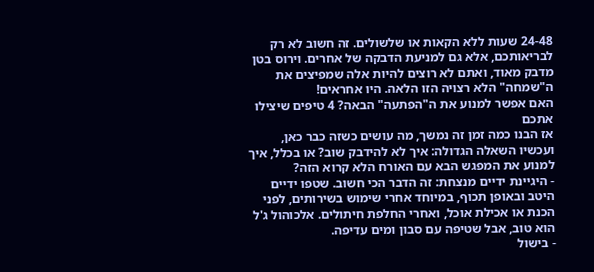24-48 שעות ללא הקאות או שלשולים. זה חשוב לא רק לבריאותכם, אלא גם למניעת הדבקה של אחרים. וירוס בטן מדבק מאוד, ואתם לא רוצים להיות אלה שמפיצים את ה"שמחה" הלא רצויה הזו הלאה. היו אחראים!
האם אפשר למנוע את ה"הפתעה" הבאה? 4 טיפים שיצילו אתכם
אז הבנו כמה זמן זה נמשך, מה עושים כשזה כבר כאן, ועכשיו השאלה הגדולה: איך לא להידבק שוב? או בכלל, איך למנוע את המפגש הבא עם האורח הלא קרוא הזה?
- היגיינת ידיים מנצחת: זה הדבר הכי חשוב. שטפו ידיים היטב ובאופן תכוף, במיוחד אחרי שימוש בשירותים, לפני הכנת או אכילת אוכל, ואחרי החלפת חיתולים. אלכוהול ג'ל הוא טוב, אבל שטיפה עם סבון ומים עדיפה.
- בישול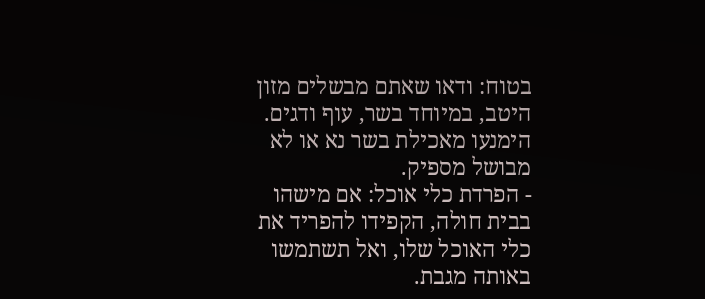בטוח: ודאו שאתם מבשלים מזון היטב, במיוחד בשר, עוף ודגים. הימנעו מאכילת בשר נא או לא מבושל מספיק.
- הפרדת כלי אוכל: אם מישהו בבית חולה, הקפידו להפריד את כלי האוכל שלו, ואל תשתמשו באותה מגבת.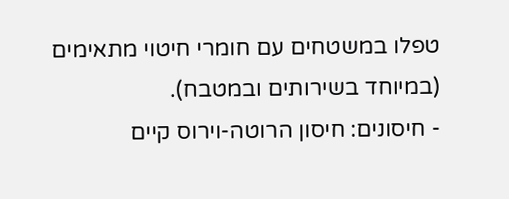טפלו במשטחים עם חומרי חיטוי מתאימים (במיוחד בשירותים ובמטבח).
- חיסונים: חיסון הרוטה-וירוס קיים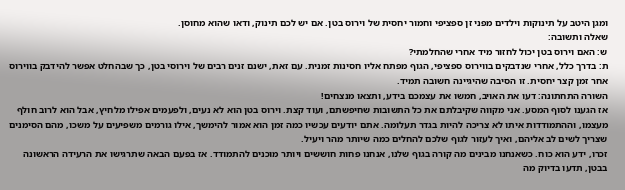ומגן היטב על תינוקות וילדים מפני זן ספציפי וחמור יחסית של וירוס בטן. אם יש לכם תינוק, ודאו שהוא מחוסן.
שאלה ותשובה:
ש: האם וירוס בטן יכול לחזור מיד אחרי שהחלמתי?
ת: בדרך כלל, אחרי שנדבקים בווירוס ספציפי, הגוף מפתח אליו חסינות זמנית. עם זאת, ישנם זנים רבים של וירוסי בטן, כך שבהחלט אפשר להידבק בווירוס אחר זמן קצר יחסית. זו הסיבה שהיגיינה חשובה תמיד.
השורה התחתונה: דעו את האויב, חמשו את עצמכם בידע, ותצאו מנצחים!
אז הגענו לסוף המסע. אני מקווה שקיבלתם את כל התשובות שחיפשתם, ועוד קצת. וירוס בטן הוא לא נעים, ולפעמים אפילו מלחיץ, אבל הוא לרוב חולף מעצמו, וההתמודדות איתו לא צריכה להיות בגדר תעלומה. אתם יודעים עכשיו כמה זמן הוא אמור להימשך, אילו גורמים משפיעים על משכו, מהם הסימנים שצריך לשים לב אליהם, ואיך לעזור לגוף שלכם להחלים כמה שיותר מהר ויעיל.
זכרו, ידע הוא כוח. כשאנחנו מבינים מה קורה בגוף שלנו, אנחנו פחות חוששים ויותר מוכנים להתמודד. אז בפעם הבאה שתרגישו את הרעידה הראשונה בבטן, תדעו בדיוק מה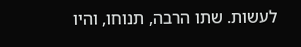לעשות. שתו הרבה, תנוחו, והיו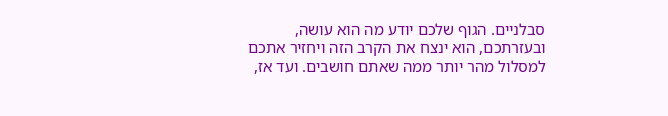סבלניים. הגוף שלכם יודע מה הוא עושה, ובעזרתכם, הוא ינצח את הקרב הזה ויחזיר אתכם למסלול מהר יותר ממה שאתם חושבים. ועד אז,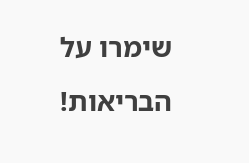שימרו על הבריאות!